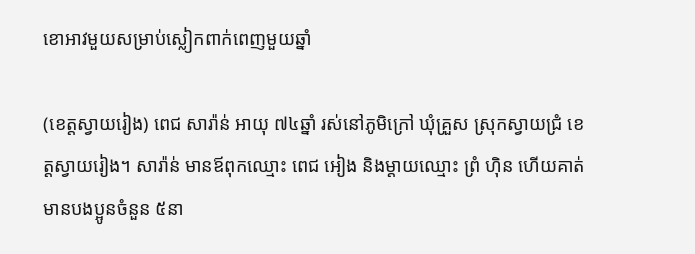ខោអាវមួយសម្រាប់ស្លៀកពាក់ពេញមួយឆ្នាំ

(ខេត្តស្វាយរៀង) ពេជ សារ៉ាន់ អាយុ ៧៤ឆ្នាំ រស់នៅភូមិក្រៅ ឃុំគ្រួស ស្រុកស្វាយជ្រំ ខេត្តស្វាយរៀង។ សារ៉ាន់ មានឪពុកឈ្មោះ ពេជ អៀង និងម្តាយឈ្មោះ ព្រំ ហ៊ិន ហើយគាត់មានបងប្អូនចំនួន ៥នា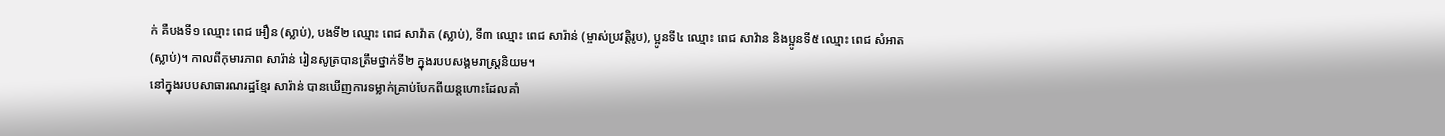ក់ គឺបងទី១ ឈ្មោះ ពេជ អឿន (ស្លាប់), បងទី២ ឈ្មោះ ពេជ សាវ៉ាត (ស្លាប់), ទី៣ ឈ្មោះ ពេជ សារ៉ាន់ (ម្ចាស់ប្រវត្តិរូប), ប្អូនទី៤ ឈ្មោះ ពេជ សាវ៉ាន និងប្អូនទី៥ ឈ្មោះ ពេជ សំអាត (ស្លាប់)។ កាលពីកុមារភាព សារ៉ាន់ រៀនសូត្របានត្រឹមថ្នាក់ទី២ ក្នុងរបបសង្គមរាស្ត្រនិយម។
នៅក្នុងរបបសាធារណរដ្ឋខ្មែរ សារ៉ាន់ បានឃើញការទម្លាក់គ្រាប់បែកពីយន្តហោះដែលគាំ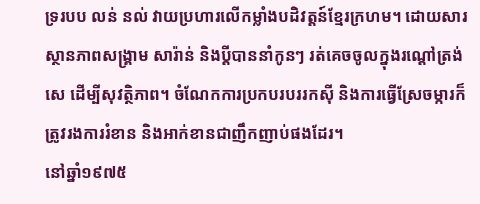ទ្ររបប លន់ នល់ វាយប្រហារលើកម្លាំងបដិវត្តន៍ខ្មែរក្រហម។ ដោយសារស្ថានភាពសង្គ្រាម សារ៉ាន់ និងប្តីបាននាំកូនៗ រត់គេចចូលក្នុងរណ្តៅត្រង់សេ ដើម្បីសុវត្ថិភាព។ ចំណែកការប្រកបរបររកស៊ី និងការធ្វើស្រែចម្ការក៏ត្រូវរងការរំខាន និងអាក់ខានជាញឹកញាប់ផងដែរ។
នៅឆ្នាំ១៩៧៥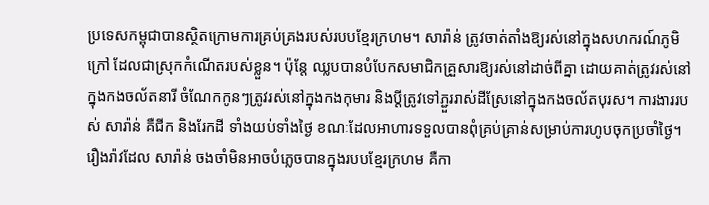ប្រទេសកម្ពុជាបានស្ថិតក្រោមការគ្រប់គ្រងរបស់របបខ្មែរក្រហម។ សារ៉ាន់ ត្រូវចាត់តាំងឱ្យរស់នៅក្នុងសហករណ៍ភូមិក្រៅ ដែលជាស្រុកកំណើតរបស់ខ្លួន។ ប៉ុន្តែ ឈ្លបបានបំបែកសមាជិកគ្រួសារឱ្យរស់នៅដាច់ពីគ្នា ដោយគាត់ត្រូវរស់នៅក្នុងកងចល័តនារី ចំណែកកូនៗត្រូវរស់នៅក្នុងកងកុមារ និងប្តីត្រូវទៅភ្ជួររាស់ដីស្រែនៅក្នុងកងចល័តបុរស។ ការងាររបស់ សារ៉ាន់ គឺជីក និងរែកដី ទាំងយប់ទាំងថ្ងៃ ខណៈដែលអាហារទទួលបានពុំគ្រប់គ្រាន់សម្រាប់ការហូបចុកប្រចាំថ្ងៃ។ រឿងរ៉ាវដែល សារ៉ាន់ ចងចាំមិនអាចបំភ្លេចបានក្នុងរបបខ្មែរក្រហម គឺកា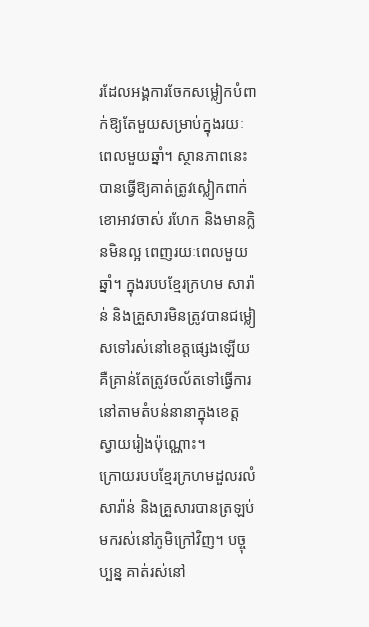រដែលអង្គការចែកសម្លៀកបំពាក់ឱ្យតែមួយសម្រាប់ក្នុងរយៈពេលមួយឆ្នាំ។ ស្ថានភាពនេះបានធ្វើឱ្យគាត់ត្រូវស្លៀកពាក់ខោអាវចាស់ រហែក និងមានក្លិនមិនល្អ ពេញរយៈពេលមួយឆ្នាំ។ ក្នុងរបបខ្មែរក្រហម សារ៉ាន់ និងគ្រួសារមិនត្រូវបានជម្លៀសទៅរស់នៅខេត្តផ្សេងឡើយ គឺគ្រាន់តែត្រូវចល័តទៅធ្វើការនៅតាមតំបន់នានាក្នុងខេត្តស្វាយរៀងប៉ុណ្ណោះ។
ក្រោយរបបខ្មែរក្រហមដួលរលំ សារ៉ាន់ និងគ្រួសារបានត្រឡប់មករស់នៅភូមិក្រៅវិញ។ បច្ចុប្បន្ន គាត់រស់នៅ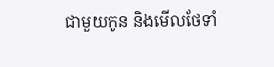ជាមួយកូន និងមើលថែទាំ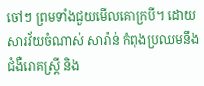ចៅៗ ព្រមទាំងជួយមើលគោក្របី។ ដោយសារវ័យចំណាស់ សារ៉ាន់ កំពុងប្រឈមនឹងជំងឺរោគស្ត្រី និង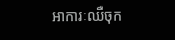អាការៈឈឺចុក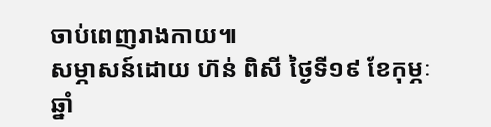ចាប់ពេញរាងកាយ៕
សម្ភាសន៍ដោយ ហ៊ន់ ពិសី ថ្ងៃទី១៩ ខែកុម្ភៈ ឆ្នាំ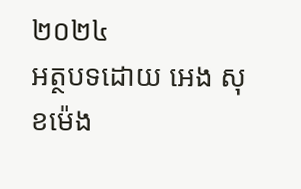២០២៤
អត្ថបទដោយ អេង សុខម៉េង